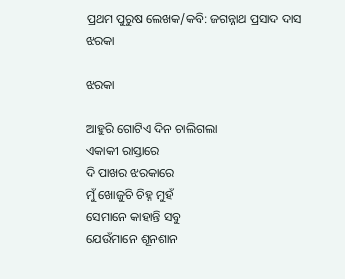ପ୍ରଥମ ପୁରୁଷ ଲେଖକ/କବି: ଜଗନ୍ନାଥ ପ୍ରସାଦ ଦାସ
ଝରକା

ଝରକା

ଆହୁରି ଗୋଟିଏ ଦିନ ଚାଲିଗଲା
ଏକାକୀ ରାସ୍ତାରେ
ଦି ପାଖର ଝରକାରେ
ମୁଁ ଖୋଜୁଚି ଚିହ୍ନ ମୁହଁ
ସେମାନେ କାହାନ୍ତି ସବୁ
ଯେଉଁମାନେ ଶୂନଶାନ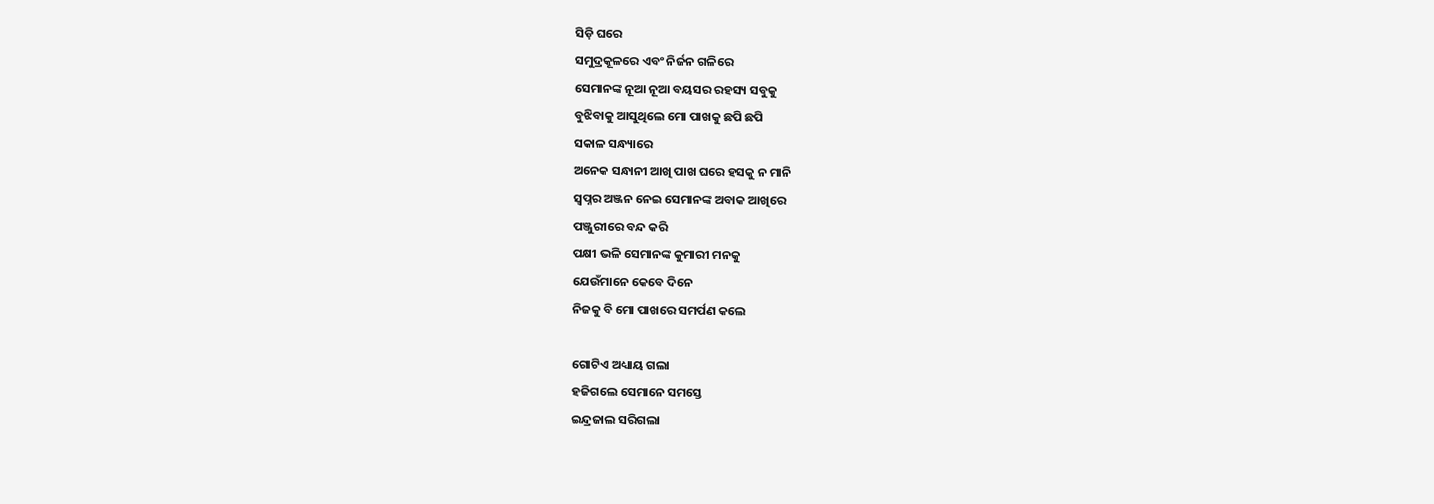ସିଡ଼ି ଘରେ
ସମୁଦ୍ରକୂଳରେ ଏବଂ ନିର୍ଜନ ଗଳିରେ
ସେମାନଙ୍କ ନୂଆ ନୂଆ ବୟସର ରହସ୍ୟ ସବୁକୁ
ବୁଝିବାକୁ ଆସୁଥିଲେ ମୋ ପାଖକୁ ଛପି ଛପି
ସକାଳ ସନ୍ଧ୍ୟାରେ
ଅନେକ ସନ୍ଧାନୀ ଆଖି ପାଖ ଘରେ ହସକୁ ନ ମାନି
ସ୍ୱପ୍ନର ଅଞ୍ଜନ ନେଇ ସେମାନଙ୍କ ଅବାକ ଆଖିରେ
ପଞ୍ଜୁରୀରେ ବନ୍ଦ କରି
ପକ୍ଷୀ ଭଳି ସେମାନଙ୍କ କୁମାରୀ ମନକୁ
ଯେଉଁମାନେ କେବେ ଦିନେ
ନିଜକୁ ବି ମୋ ପାଖରେ ସମର୍ପଣ କଲେ

ଗୋଟିଏ ଅଧ୍ୟାୟ ଗଲା
ହଜିଗଲେ ସେମାନେ ସମସ୍ତେ
ଇନ୍ଦ୍ରଜାଲ ସରିଗଲା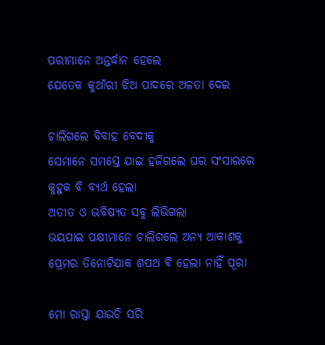ପରୀମାନେ ଅନ୍ତର୍ଦ୍ଧାନ ହେଲେ
ଯେତେକ କୁଆଁରୀ ଝିଅ ପାଦରେ ଅଳତା ଦେଇ

ଚାଲିଗଲେ ବିବାହ ବେଦୀକୁ
ସେମାନେ ସମସ୍ତେ ଯାଇ ହଜିଗଲେ ଘର ସଂସାରରେ
କୁହୁକ ବି ବ୍ୟର୍ଥ ହେଲା
ଅତୀତ ଓ ଭବିଷ୍ୟତ ସବୁ ଲିଭିଗଲା
ଭୟପାଇ ପକ୍ଷୀମାନେ ଚାଲିଗଲେ ଅନ୍ୟ ଆକାଶକୁ
ପ୍ରେମର ତିନୋଟିଯାକ ଶପଥ ବି ହେଲା ନାହିଁ ପୂରା

ମୋ ରାସ୍ତା ଯାଉଚି ସରି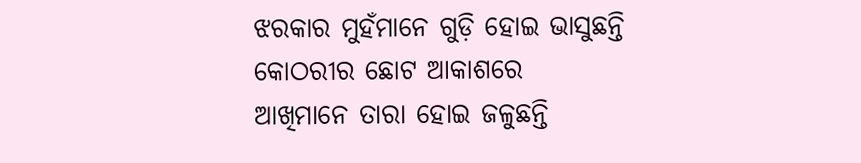ଝରକାର ମୁହଁମାନେ ଗୁଡ଼ି ହୋଇ ଭାସୁଛନ୍ତି
କୋଠରୀର ଛୋଟ ଆକାଶରେ
ଆଖିମାନେ ତାରା ହୋଇ ଜଳୁଛନ୍ତି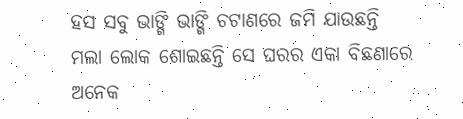ହସ ସବୁ ଭାଙ୍ଗି ଭାଙ୍ଗି ଚଟାଣରେ ଜମି ଯାଉଛନ୍ତି
ମଲା ଲୋକ ଶୋଇଛନ୍ତି ସେ ଘରର ଏକା ବିଛଣାରେ
ଅନେକ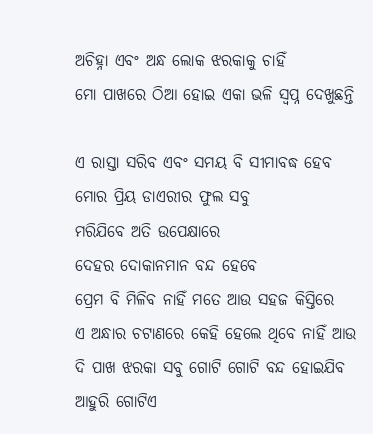ଅଚିହ୍ନା ଏବଂ ଅନ୍ଧ ଲୋକ ଝରକାକୁ ଚାହିଁ
ମୋ ପାଖରେ ଠିଆ ହୋଇ ଏକା ଭଳି ସ୍ୱପ୍ନ ଦେଖୁଛନ୍ତି

ଏ ରାସ୍ତା ସରିବ ଏବଂ ସମୟ ବି ସୀମାବଦ୍ଧ ହେବ
ମୋର ପ୍ରିୟ ଡାଏରୀର ଫୁଲ ସବୁ
ମରିଯିବେ ଅତି ଉପେକ୍ଷାରେ
ଦେହର ଦୋକାନମାନ ବନ୍ଦ ହେବେ
ପ୍ରେମ ବି ମିଳିବ ନାହିଁ ମତେ ଆଉ ସହଜ କିସ୍ତିରେ
ଏ ଅନ୍ଧାର ଚଟାଣରେ କେହି ହେଲେ ଥିବେ ନାହିଁ ଆଉ
ଦି ପାଖ ଝରକା ସବୁ ଗୋଟି ଗୋଟି ବନ୍ଦ ହୋଇଯିବ
ଆହୁରି ଗୋଟିଏ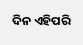ଦିନ ଏହିପରି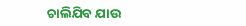ଚାଲିଯିବ ଯାଉ